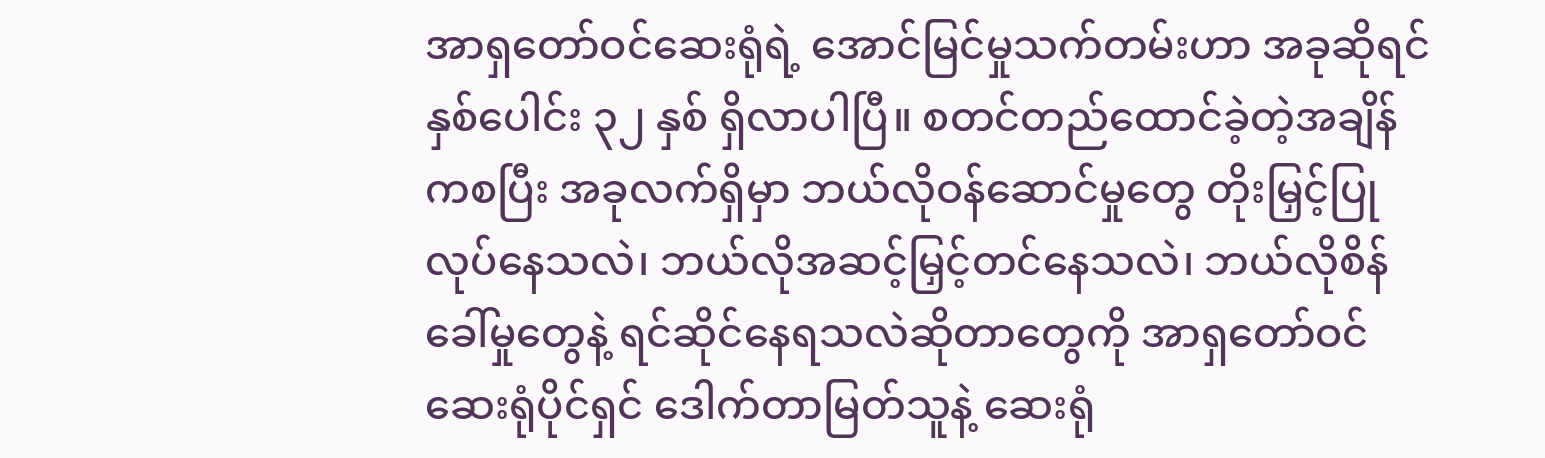အာရှတော်ဝင်ဆေးရုံရဲ့ အောင်မြင်မှုသက်တမ်းဟာ အခုဆိုရင် နှစ်ပေါင်း ၃၂ နှစ် ရှိလာပါပြီ။ စတင်တည်ထောင်ခဲ့တဲ့အချိန်ကစပြီး အခုလက်ရှိမှာ ဘယ်လိုဝန်ဆောင်မှုတွေ တိုးမြှင့်ပြုလုပ်နေသလဲ၊ ဘယ်လိုအဆင့်မြှင့်တင်နေသလဲ၊ ဘယ်လိုစိန်ခေါ်မှုတွေနဲ့ ရင်ဆိုင်နေရသလဲဆိုတာတွေကို အာရှတော်ဝင်ဆေးရုံပိုင်ရှင် ဒေါက်တာမြတ်သူနဲ့ ဆေးရုံ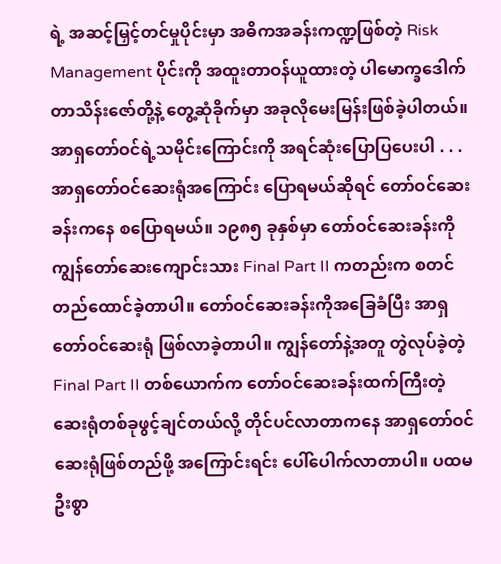ရဲ့ အဆင့်မြှင့်တင်မှုပိုင်းမှာ အဓိကအခန်းကဏ္ဍဖြစ်တဲ့ Risk Management ပိုင်းကို အထူးတာဝန်ယူထားတဲ့ ပါမောက္ခဒေါက်တာသိန်းဇော်တို့နဲ့ တွေ့ဆုံခိုက်မှာ အခုလိုမေးမြန်းဖြစ်ခဲ့ပါတယ်။
အာရှတော်ဝင်ရဲ့သမိုင်းကြောင်းကို အရင်ဆုံးပြောပြပေးပါ . . .
အာရှတော်ဝင်ဆေးရုံအကြောင်း ပြောရမယ်ဆိုရင် တော်ဝင်ဆေးခန်းကနေ စပြောရမယ်။ ၁၉၈၅ ခုနှစ်မှာ တော်ဝင်ဆေးခန်းကို ကျွန်တော်ဆေးကျောင်းသား Final Part II ကတည်းက စတင်တည်ထောင်ခဲ့တာပါ။ တော်ဝင်ဆေးခန်းကိုအခြေခံပြီး အာရှတော်ဝင်ဆေးရုံ ဖြစ်လာခဲ့တာပါ။ ကျွန်တော်နဲ့အတူ တွဲလုပ်ခဲ့တဲ့ Final Part II တစ်ယောက်က တော်ဝင်ဆေးခန်းထက်ကြီးတဲ့ ဆေးရုံတစ်ခုဖွင့်ချင်တယ်လို့ တိုင်ပင်လာတာကနေ အာရှတော်ဝင်ဆေးရုံဖြစ်တည်ဖို့ အကြောင်းရင်း ပေါ်ပေါက်လာတာပါ။ ပထမဦးစွာ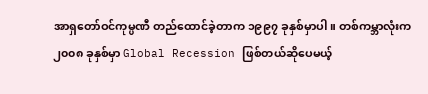အာရှတော်ဝင်ကုမ္ပဏီ တည်ထောင်ခဲ့တာက ၁၉၉၇ ခုနှစ်မှာပါ။ တစ်ကမ္ဘာလုံးက ၂၀၀၈ ခုနှစ်မှာ Global Recession ဖြစ်တယ်ဆိုပေမယ့်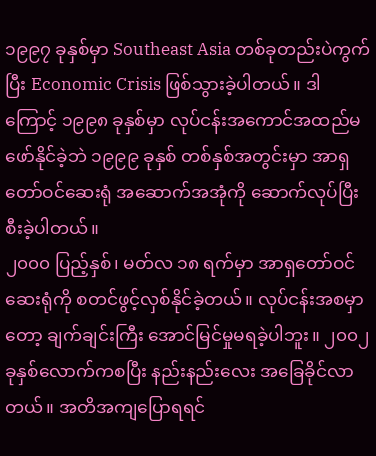၁၉၉၇ ခုနှစ်မှာ Southeast Asia တစ်ခုတည်းပဲကွက်ပြီး Economic Crisis ဖြစ်သွားခဲ့ပါတယ်။ ဒါကြောင့် ၁၉၉၈ ခုနှစ်မှာ လုပ်ငန်းအကောင်အထည်မဖော်နိုင်ခဲ့ဘဲ ၁၉၉၉ ခုနှစ် တစ်နှစ်အတွင်းမှာ အာရှတော်ဝင်ဆေးရုံ အဆောက်အအုံကို ဆောက်လုပ်ပြီးစီးခဲ့ပါတယ်။
၂၀၀၀ ပြည့်နှစ်၊ မတ်လ ၁၈ ရက်မှာ အာရှတော်ဝင်ဆေးရုံကို စတင်ဖွင့်လှစ်နိုင်ခဲ့တယ်။ လုပ်ငန်းအစမှာတော့ ချက်ချင်းကြီး အောင်မြင်မှုမရခဲ့ပါဘူး။ ၂၀၀၂ ခုနှစ်လောက်ကစပြီး နည်းနည်းလေး အခြေခိုင်လာတယ်။ အတိအကျပြောရရင်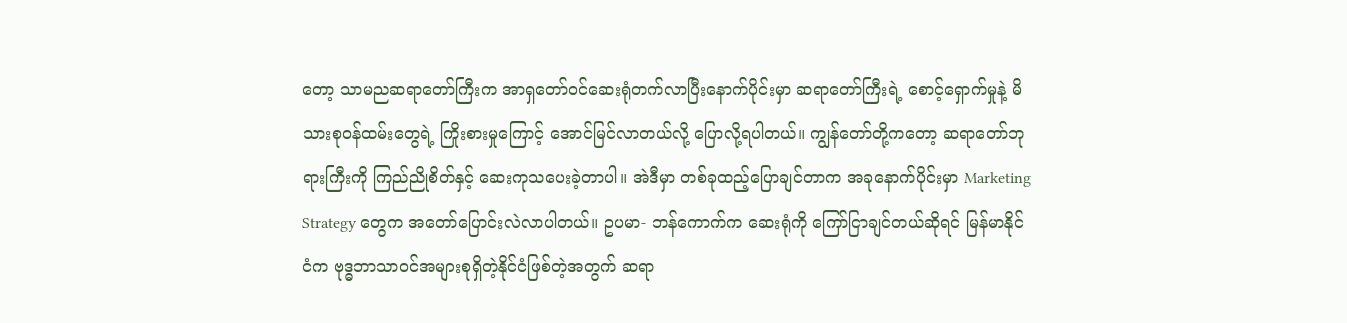တော့ သာမညဆရာတော်ကြီးက အာရှတော်ဝင်ဆေးရုံတက်လာပြီးနောက်ပိုင်းမှာ ဆရာတော်ကြီးရဲ့ စောင့်ရှောက်မှုနဲ့ မိသားစုဝန်ထမ်းတွေရဲ့ ကြိုးစားမှုကြောင့် အောင်မြင်လာတယ်လို့ ပြောလို့ရပါတယ်။ ကျွန်တော်တို့ကတော့ ဆရာတော်ဘုရားကြီးကို ကြည်ညိုစိတ်နှင့် ဆေးကုသပေးခဲ့တာပါ။ အဲဒီမှာ တစ်ခုထည့်ပြောချင်တာက အခုနောက်ပိုင်းမှာ Marketing Strategy တွေက အတော်ပြောင်းလဲလာပါတယ်။ ဥပမာ- ဘန်ကောက်က ဆေးရုံကို ကြော်ငြာချင်တယ်ဆိုရင် မြန်မာနိုင်ငံက ဗုဒ္ဓဘာသာဝင်အများစုရှိတဲ့နိုင်ငံဖြစ်တဲ့အတွက် ဆရာ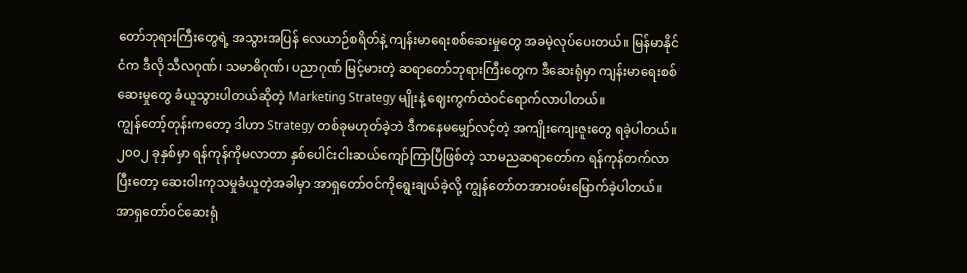တော်ဘုရားကြီးတွေရဲ့ အသွားအပြန် လေယာဉ်စရိတ်နဲ့ ကျန်းမာရေးစစ်ဆေးမှုတွေ အခမဲ့လုပ်ပေးတယ်။ မြန်မာနိုင်ငံက ဒီလို သီလဂုဏ်၊ သမာဓိဂုဏ်၊ ပညာဂုဏ် မြင့်မားတဲ့ ဆရာတော်ဘုရားကြီးတွေက ဒီဆေးရုံမှာ ကျန်းမာရေးစစ်ဆေးမှုတွေ ခံယူသွားပါတယ်ဆိုတဲ့ Marketing Strategy မျိုးနဲ့ ဈေးကွက်ထဲဝင်ရောက်လာပါတယ်။
ကျွန်တော့်တုန်းကတော့ ဒါဟာ Strategy တစ်ခုမဟုတ်ခဲ့ဘဲ ဒီကနေမမျှော်လင့်တဲ့ အကျိုးကျေးဇူးတွေ ရခဲ့ပါတယ်။ ၂၀၀၂ ခုနှစ်မှာ ရန်ကုန်ကိုမလာတာ နှစ်ပေါင်းငါးဆယ်ကျော်ကြာပြီဖြစ်တဲ့ သာမညဆရာတော်က ရန်ကုန်တက်လာပြီးတော့ ဆေးဝါးကုသမှုခံယူတဲ့အခါမှာ အာရှတော်ဝင်ကိုရွေးချယ်ခဲ့လို့ ကျွန်တော်တအားဝမ်းမြောက်ခဲ့ပါတယ်။ အာရှတော်ဝင်ဆေးရုံ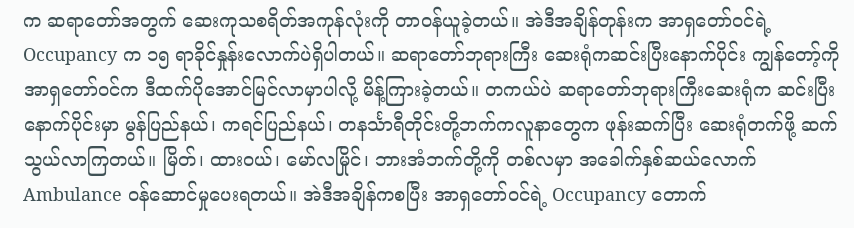က ဆရာတော်အတွက် ဆေးကုသစရိတ်အကုန်လုံးကို တာဝန်ယူခဲ့တယ်။ အဲဒီအချိန်တုန်းက အာရှတော်ဝင်ရဲ့ Occupancy က ၁၅ ရာခိုင်နှုန်းလောက်ပဲရှိပါတယ်။ ဆရာတော်ဘုရားကြီး ဆေးရုံကဆင်းပြီးနောက်ပိုင်း ကျွန်တော့်ကို အာရှတော်ဝင်က ဒီထက်ပိုအောင်မြင်လာမှာပါလို့ မိန့်ကြားခဲ့တယ်။ တကယ်ပဲ ဆရာတော်ဘုရားကြီးဆေးရုံက ဆင်းပြီးနောက်ပိုင်းမှာ မွန်ပြည်နယ်၊ ကရင်ပြည်နယ်၊ တနင်္သာရီတိုင်းတို့ဘက်ကလူနာတွေက ဖုန်းဆက်ပြီး ဆေးရုံတက်ဖို့ ဆက်သွယ်လာကြတယ်။ မြိတ်၊ ထားဝယ်၊ မော်လမြိုင်၊ ဘားအံဘက်တို့ကို တစ်လမှာ အခေါက်နှစ်ဆယ်လောက် Ambulance ဝန်ဆောင်မှုပေးရတယ်။ အဲဒီအချိန်ကစပြီး အာရှတော်ဝင်ရဲ့ Occupancy တောက်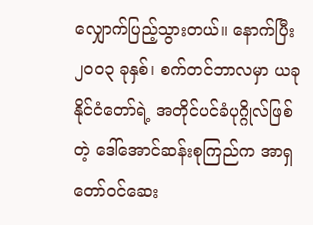လျှောက်ပြည့်သွားတယ်။ နောက်ပြီး ၂၀၀၃ ခုနှစ်၊ စက်တင်ဘာလမှာ ယခုနိုင်ငံတော်ရဲ့ အတိုင်ပင်ခံပုဂ္ဂိုလ်ဖြစ်တဲ့ ဒေါ်အောင်ဆန်းစုကြည်က အာရှတော်ဝင်ဆေး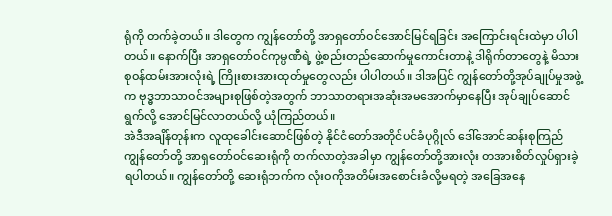ရုံကို တက်ခဲ့တယ်။ ဒါတွေက ကျွန်တော်တို့ အာရှတော်ဝင်အောင်မြင်ရခြင်း အကြောင်းရင်းထဲမှာ ပါပါတယ်။ နောက်ပြီး အာရှတော်ဝင်ကုမ္ပဏီရဲ့ ဖွဲ့စည်းတည်ဆောက်မှုကောင်းတာနဲ့ ဒါရိုက်တာတွေနဲ့ မိသားစုဝန်ထမ်းအားလုံးရဲ့ ကြိုးစားအားထုတ်မှုတွေလည်း ပါပါတယ်။ ဒါအပြင် ကျွန်တော်တို့အုပ်ချုပ်မှုအဖွဲ့က ဗုဒ္ဓဘာသာဝင်အများစုဖြစ်တဲ့အတွက် ဘာသာတရားအဆုံးအမအောက်မှာနေပြီး အုပ်ချုပ်ဆောင်ရွက်လို့ အောင်မြင်လာတယ်လို့ ယုံကြည်တယ်။
အဲဒီအချိန်တုန်းက လူထုခေါင်းဆောင်ဖြစ်တဲ့ နိုင်ငံတော်အတိုင်ပင်ခံပုဂ္ဂိုလ် ဒေါ်အောင်ဆန်းစုကြည် ကျွန်တော်တို့ အာရှတော်ဝင်ဆေးရုံကို တက်လာတဲ့အခါမှာ ကျွန်တော်တို့အားလုံး တအားစိတ်လှုပ်ရှားခဲ့ရပါတယ်။ ကျွန်တော်တို့ ဆေးရုံဘက်က လုံးဝကိုအတိမ်းအစောင်းခံလို့မရတဲ့ အခြေအနေ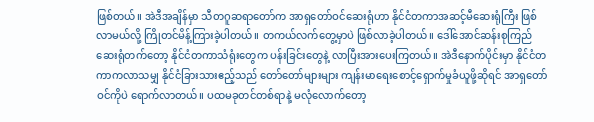ဖြစ်တယ်။ အဲဒီအချိန်မှာ သီတဂူဆရာတော်က အာရှတော်ဝင်ဆေးရုံဟာ နိုင်ငံတကာအဆင့်မီဆေးရုံကြီး ဖြစ်လာမယ်လို့ ကြိုတင်မိန့်ကြားခဲ့ပါတယ်။ တကယ်လက်တွေ့မှာပဲ ဖြစ်လာခဲ့ပါတယ်။ ဒေါ်အောင်ဆန်းစုကြည်ဆေးရုံတက်တော့ နိုင်ငံတကာသံရုံးတွေက ပန်းခြင်းတွေနဲ့ လာပြီးအားပေးကြတယ်။ အဲဒီနောက်ပိုင်းမှာ နိုင်ငံတကာကလာသမျှ နိုင်ငံခြားသားဧည့်သည် တော်တော်များများ ကျန်းမာရေးစောင့်ရှောက်မှုခံယူဖို့ဆိုရင် အာရှတော်ဝင်ကိုပဲ ရောက်လာတယ်။ ပထမခုတင်တစ်ရာနဲ့ မလုံလောက်တော့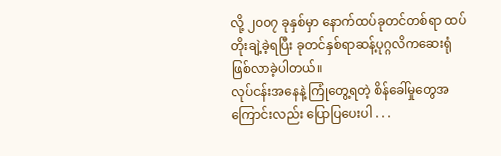လို့ ၂၀၀၇ ခုနှစ်မှာ နောက်ထပ်ခုတင်တစ်ရာ ထပ်တိုးချဲ့ခဲ့ရပြီး ခုတင်နှစ်ရာဆန့်ပုဂ္ဂလိကဆေးရုံ ဖြစ်လာခဲ့ပါတယ်။
လုပ်ငန်းအနေနဲ့ ကြုံတွေ့ရတဲ့ စိန်ခေါ်မှုတွေအကြောင်းလည်း ပြောပြပေးပါ . . .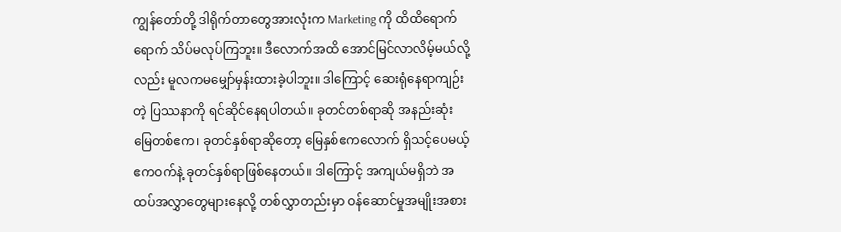ကျွန်တော်တို့ ဒါရိုက်တာတွေအားလုံးက Marketing ကို ထိထိရောက်ရောက် သိပ်မလုပ်ကြဘူး။ ဒီလောက်အထိ အောင်မြင်လာလိမ့်မယ်လို့လည်း မူလကမမျှော်မှန်းထားခဲ့ပါဘူး။ ဒါကြောင့် ဆေးရုံနေရာကျဉ်းတဲ့ ပြဿနာကို ရင်ဆိုင်နေရပါတယ်။ ခုတင်တစ်ရာဆို အနည်းဆုံး မြေတစ်ဧက၊ ခုတင်နှစ်ရာဆိုတော့ မြေနှစ်ဧကလောက် ရှိသင့်ပေမယ့် ဧကဝက်နဲ့ ခုတင်နှစ်ရာဖြစ်နေတယ်။ ဒါကြောင့် အကျယ်မရှိဘဲ အထပ်အလွှာတွေများနေလို့ တစ်လွှာတည်းမှာ ဝန်ဆောင်မှုအမျိုးအစား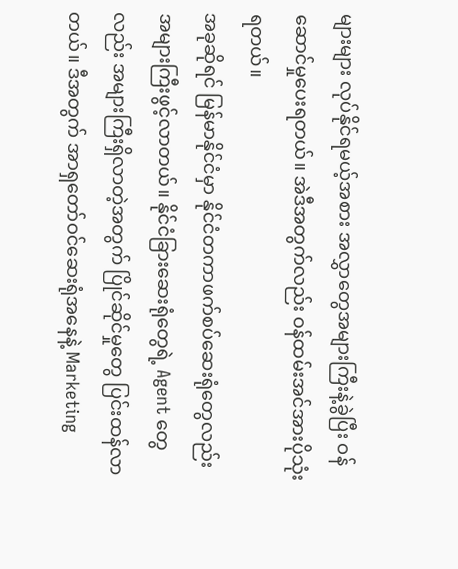များများ လုပ်နိုင်ရမယ့်အစား အလွှာတွေအများကြီးနဲ့ခွဲပြီး ဝန်ဆောင်မှုပေးရတယ်။ အဲဒီအတွက်လည်း ဝန်ထမ်းအင်အားပိုသုံးရတယ်။
အခုဆိုရင် မြန်မာနိုင်ငံမှာ နိုင်ငံတကာဖက်စပ်ဆေးရုံတွေလည်း အများကြီးဖွင့်လာတယ်။ နိုင်ငံခြားဆေးရုံတွေရဲ့ Agent တွေလည်း အများကြီးရှိလာတဲ့အတွက် ပြိုင်ဆိုင်မှုတွေ ပြင်းထန်လာတယ်။ ဒီအတွက် အာရှတော်ဝင်ဆေးရုံအနေနဲ့ Marketing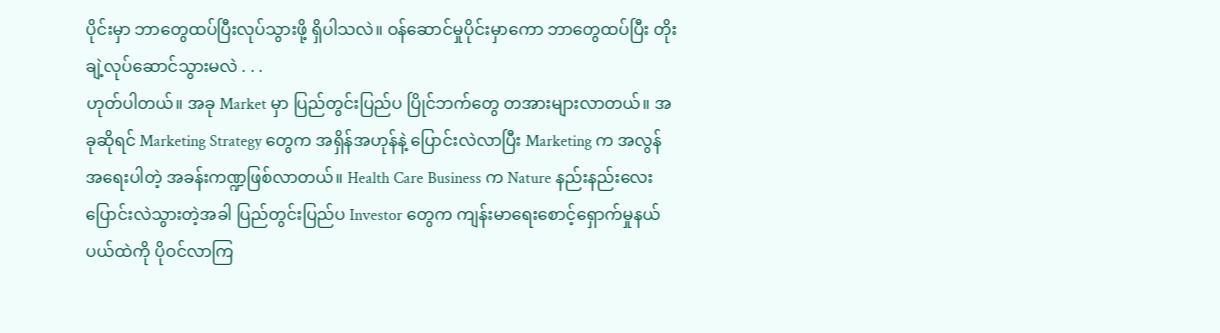ပိုင်းမှာ ဘာတွေထပ်ပြီးလုပ်သွားဖို့ ရှိပါသလဲ။ ဝန်ဆောင်မှုပိုင်းမှာကော ဘာတွေထပ်ပြီး တိုးချဲ့လုပ်ဆောင်သွားမလဲ . . .
ဟုတ်ပါတယ်။ အခု Market မှာ ပြည်တွင်းပြည်ပ ပြိုင်ဘက်တွေ တအားများလာတယ်။ အခုဆိုရင် Marketing Strategy တွေက အရှိန်အဟုန်နဲ့ ပြောင်းလဲလာပြီး Marketing က အလွန်အရေးပါတဲ့ အခန်းကဏ္ဍဖြစ်လာတယ်။ Health Care Business က Nature နည်းနည်းလေး ပြောင်းလဲသွားတဲ့အခါ ပြည်တွင်းပြည်ပ Investor တွေက ကျန်းမာရေးစောင့်ရှောက်မှုနယ်ပယ်ထဲကို ပိုဝင်လာကြ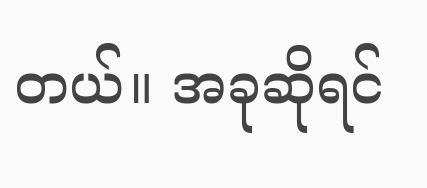တယ်။ အခုဆိုရင်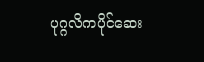ပုဂ္ဂလိကပိုင်ဆေး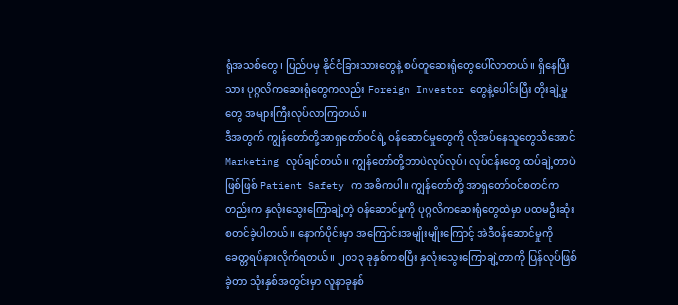ရုံအသစ်တွေ၊ ပြည်ပမှ နိုင်ငံခြားသားတွေနဲ့ စပ်တူဆေးရုံတွေပေါ်လာတယ်။ ရှိနေပြီးသား ပုဂ္ဂလိကဆေးရုံတွေကလည်း Foreign Investor တွေနဲ့ပေါင်းပြီး တိုးချဲ့မှုတွေ အများကြီးလုပ်လာကြတယ်။
ဒီအတွက် ကျွန်တော်တို့အာရှတော်ဝင်ရဲ့ ဝန်ဆောင်မှုတွေကို လိုအပ်နေသူတွေသိအောင် Marketing လုပ်ချင်တယ်။ ကျွန်တော်တို့ဘာပဲလုပ်လုပ်၊ လုပ်ငန်းတွေ ထပ်ချဲ့တာပဲဖြစ်ဖြစ် Patient Safety က အဓိကပါ။ ကျွန်တော်တို့ အာရှတော်ဝင်စတင်ကတည်းက နှလုံးသွေးကြောချဲ့တဲ့ ဝန်ဆောင်မှုကို ပုဂ္ဂလိကဆေးရုံတွေထဲမှာ ပထမဦးဆုံးစတင်ခဲ့ပါတယ်။ နောက်ပိုင်းမှာ အကြောင်းအမျိုးမျိုးကြောင့် အဲဒီဝန်ဆောင်မှုကို ခေတ္တရပ်နားလိုက်ရတယ်။ ၂၀၁၃ ခုနှစ်ကစပြီး နှလုံးသွေးကြောချဲ့တာကို ပြန်လုပ်ဖြစ်ခဲ့တာ သုံးနှစ်အတွင်းမှာ လူနာခုနစ်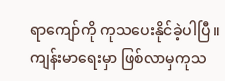ရာကျော်ကို ကုသပေးနိုင်ခဲ့ပါပြီ။
ကျန်းမာရေးမှာ ဖြစ်လာမှကုသ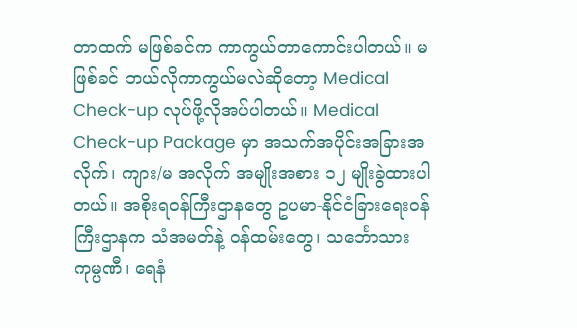တာထက် မဖြစ်ခင်က ကာကွယ်တာကောင်းပါတယ်။ မဖြစ်ခင် ဘယ်လိုကာကွယ်မလဲဆိုတော့ Medical Check-up လုပ်ဖို့လိုအပ်ပါတယ်။ Medical Check-up Package မှာ အသက်အပိုင်းအခြားအလိုက်၊ ကျား/မ အလိုက် အမျိုးအစား ၁၂ မျိုးခွဲထားပါတယ်။ အစိုးရဝန်ကြီးဌာနတွေ ဥပမာ-နိုင်ငံခြားရေးဝန်ကြီးဌာနက သံအမတ်နဲ့ ဝန်ထမ်းတွေ၊ သင်္ဘောသားကုမ္ပဏီ၊ ရေနံ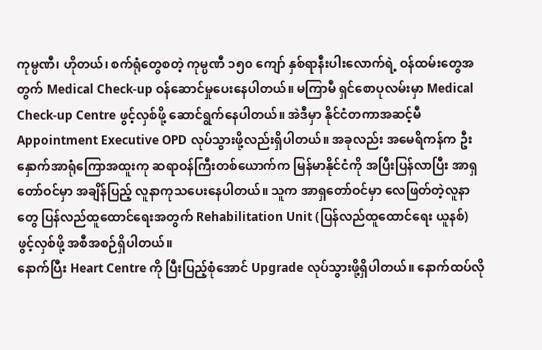ကုမ္ပဏီ၊ ဟိုတယ်၊ စက်ရုံတွေစတဲ့ ကုမ္ပဏီ ၁၅၀ ကျော် နှစ်ရာနီးပါးလောက်ရဲ့ ဝန်ထမ်းတွေအတွက် Medical Check-up ဝန်ဆောင်မှုပေးနေပါတယ်။ မကြာမီ ရှင်စောပုလမ်းမှာ Medical Check-up Centre ဖွင့်လှစ်ဖို့ ဆောင်ရွက်နေပါတယ်။ အဲဒီမှာ နိုင်ငံတကာအဆင့်မီ Appointment Executive OPD လုပ်သွားဖို့လည်းရှိပါတယ်။ အခုလည်း အမေရိကန်က ဦးနှောက်အာရုံကြောအထူးကု ဆရာဝန်ကြီးတစ်ယောက်က မြန်မာနိုင်ငံကို အပြီးပြန်လာပြီး အာရှတော်ဝင်မှာ အချိန်ပြည့် လူနာကုသပေးနေပါတယ်။ သူက အာရှတော်ဝင်မှာ လေဖြတ်တဲ့လူနာတွေ ပြန်လည်ထူထောင်ရေးအတွက် Rehabilitation Unit (ပြန်လည်ထူထောင်ရေး ယူနစ်) ဖွင့်လှစ်ဖို့ အစီအစဉ်ရှိပါတယ်။
နောက်ပြီး Heart Centre ကို ပြီးပြည့်စုံအောင် Upgrade လုပ်သွားဖို့ရှိပါတယ်။ နောက်ထပ်လို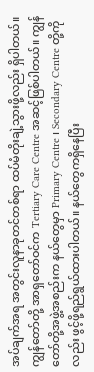အပ်ချက်အရ အတွင်းလူနာခုတင်တစ်ရာ ထပ်မံတိုးချဲ့သွားဖို့လည်း ရှိပါတယ်။ ကျွန်တော်တို့ အာရှတော်ဝင်က Tertiary Care Centre အဆင့်ဖြစ်ပါတယ်။ ကျွန်တော်တို့အဖွဲ့အစည်းက နယ်တွေမှာ Primary Centre ၊ Secondary Centre တို့ကိုလည်း ဖွင့်ဖို့ရည်ရွယ်ထားပါတယ်။ နယ်တွေကရှိနေပြီး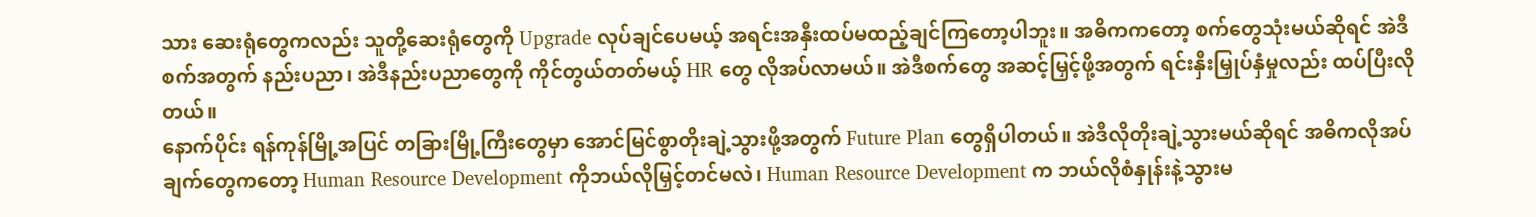သား ဆေးရုံတွေကလည်း သူတို့ဆေးရုံတွေကို Upgrade လုပ်ချင်ပေမယ့် အရင်းအနှီးထပ်မထည့်ချင်ကြတော့ပါဘူး။ အဓိကကတော့ စက်တွေသုံးမယ်ဆိုရင် အဲဒီစက်အတွက် နည်းပညာ၊ အဲဒီနည်းပညာတွေကို ကိုင်တွယ်တတ်မယ့် HR တွေ လိုအပ်လာမယ်။ အဲဒီစက်တွေ အဆင့်မြှင့်ဖို့အတွက် ရင်းနှီးမြှုပ်နှံမှုလည်း ထပ်ပြီးလိုတယ်။
နောက်ပိုင်း ရန်ကုန်မြို့အပြင် တခြားမြို့ကြီးတွေမှာ အောင်မြင်စွာတိုးချဲ့သွားဖို့အတွက် Future Plan တွေရှိပါတယ်။ အဲဒီလိုတိုးချဲ့သွားမယ်ဆိုရင် အဓိကလိုအပ်ချက်တွေကတော့ Human Resource Development ကိုဘယ်လိုမြှင့်တင်မလဲ၊ Human Resource Development က ဘယ်လိုစံနှုန်းနဲ့သွားမ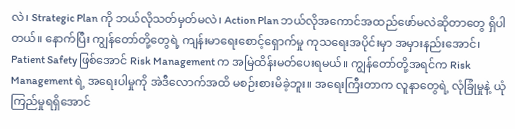လဲ၊ Strategic Plan ကို ဘယ်လိုသတ်မှတ်မလဲ၊ Action Plan ဘယ်လိုအကောင်အထည်ဖော်မလဲဆိုတာတွေ ရှိပါတယ်။ နောက်ပြီး ကျွန်တော်တို့တွေရဲ့ ကျန်းမာရေးစောင့်ရှောက်မှု ကုသရေးအပိုင်းမှာ အမှားနည်းအောင်၊ Patient Safety ဖြစ်အောင် Risk Management က အမြဲထိန်းမတ်ပေးရမယ်။ ကျွန်တော်တို့အရင်က Risk Management ရဲ့ အရေးပါမှုကို အဲဒီလောက်အထိ မစဉ်းစားမိခဲ့ဘူး။ အရေးကြီးတာက လူနာတွေရဲ့ လုံခြုံမှုနဲ့ ယုံကြည်မှုရရှိအောင်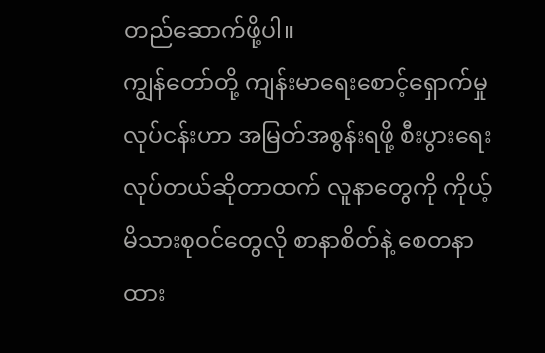တည်ဆောက်ဖို့ပါ။
ကျွန်တော်တို့ ကျန်းမာရေးစောင့်ရှောက်မှုလုပ်ငန်းဟာ အမြတ်အစွန်းရဖို့ စီးပွားရေးလုပ်တယ်ဆိုတာထက် လူနာတွေကို ကိုယ့်မိသားစုဝင်တွေလို စာနာစိတ်နဲ့ စေတနာထား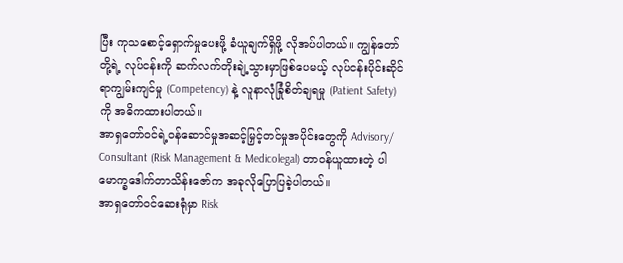ပြီး ကုသစောင့်ရှောက်မှုပေးဖို့ ခံယူချက်ရှိဖို့ လိုအပ်ပါတယ်။ ကျွန်တော်တို့ရဲ့ လုပ်ငန်းကို ဆက်လက်တိုးချဲ့သွားမှာဖြစ်ပေမယ့် လုပ်ငန်းပိုင်းဆိုင်ရာကျွမ်းကျင်မှု (Competency) နဲ့ လူနာလုံခြုံစိတ်ချရမှု (Patient Safety) ကို အဓိကထားပါတယ်။
အာရှတော်ဝင်ရဲ့ဝန်ဆောင်မှုအဆင့်မြှင့်တင်မှုအပိုင်းတွေကို Advisory/ Consultant (Risk Management & Medicolegal) တာဝန်ယူထားတဲ့ ပါမောက္ခဒေါက်တာသိန်းဇော်က အခုလိုပြောပြခဲ့ပါတယ်။
အာရှတော်ဝင်ဆေးရုံမှာ Risk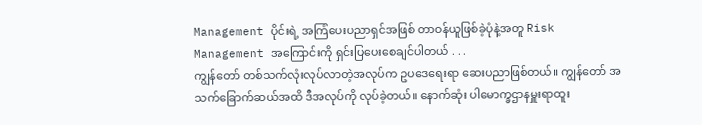Management ပိုင်းရဲ့ အကြံပေးပညာရှင်အဖြစ် တာဝန်ယူဖြစ်ခဲ့ပုံနဲ့အတူ Risk Management အကြောင်းကို ရှင်းပြပေးစေချင်ပါတယ် . . .
ကျွန်တော် တစ်သက်လုံးလုပ်လာတဲ့အလုပ်က ဥပဒေရေးရာ ဆေးပညာဖြစ်တယ်။ ကျွန်တော် အသက်ခြောက်ဆယ်အထိ ဒီအလုပ်ကို လုပ်ခဲ့တယ်။ နောက်ဆုံး ပါမောက္ခဌာနမှူးရာထူး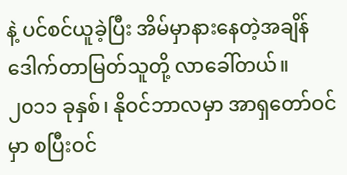နဲ့ ပင်စင်ယူခဲ့ပြီး အိမ်မှာနားနေတဲ့အချိန် ဒေါက်တာမြတ်သူတို့ လာခေါ်တယ်။ ၂၀၁၁ ခုနှစ်၊ နိုဝင်ဘာလမှာ အာရှတော်ဝင်မှာ စပြီးဝင်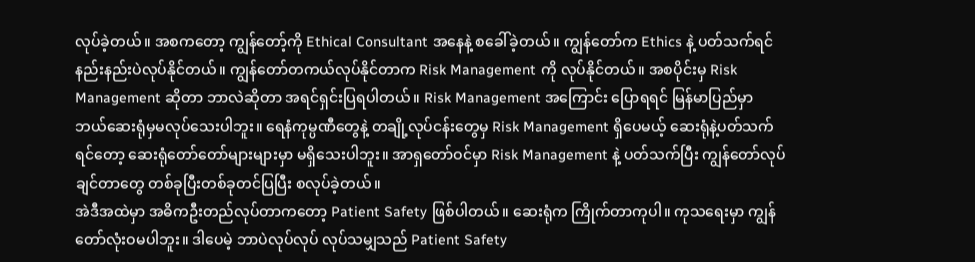လုပ်ခဲ့တယ်။ အစကတော့ ကျွန်တော့်ကို Ethical Consultant အနေနဲ့ စခေါ်ခဲ့တယ်။ ကျွန်တော်က Ethics နဲ့ ပတ်သက်ရင် နည်းနည်းပဲလုပ်နိုင်တယ်။ ကျွန်တော်တကယ်လုပ်နိုင်တာက Risk Management ကို လုပ်နိုင်တယ်။ အစပိုင်းမှ Risk Management ဆိုတာ ဘာလဲဆိုတာ အရင်ရှင်းပြရပါတယ်။ Risk Management အကြောင်း ပြောရရင် မြန်မာပြည်မှာ ဘယ်ဆေးရုံမှမလုပ်သေးပါဘူး။ ရေနံကုမ္ပဏီတွေနဲ့ တချို့လုပ်ငန်းတွေမှ Risk Management ရှိပေမယ့် ဆေးရုံနဲ့ပတ်သက်ရင်တော့ ဆေးရုံတော်တော်များများမှာ မရှိသေးပါဘူး။ အာရှတော်ဝင်မှာ Risk Management နဲ့ ပတ်သက်ပြီး ကျွန်တော်လုပ်ချင်တာတွေ တစ်ခုပြီးတစ်ခုတင်ပြပြီး စလုပ်ခဲ့တယ်။
အဲဒီအထဲမှာ အဓိကဦးတည်လုပ်တာကတော့ Patient Safety ဖြစ်ပါတယ်။ ဆေးရုံက ကြိုက်တာကုပါ။ ကုသရေးမှာ ကျွန်တော်လုံးဝမပါဘူး။ ဒါပေမဲ့ ဘာပဲလုပ်လုပ် လုပ်သမျှသည် Patient Safety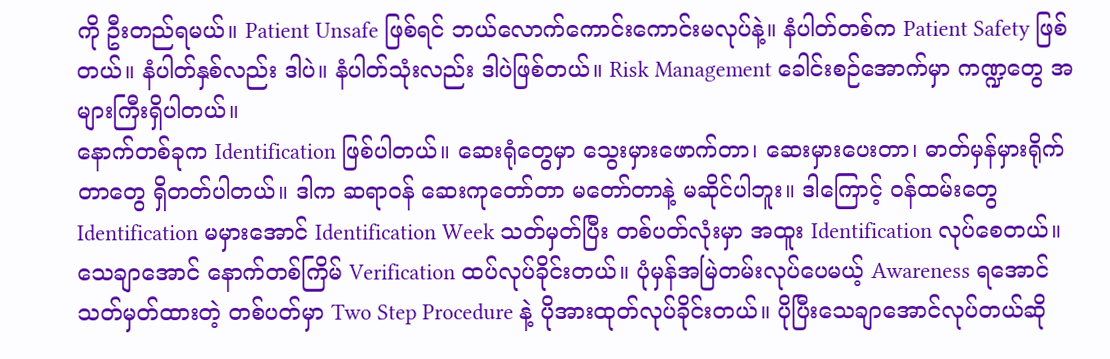ကို ဦးတည်ရမယ်။ Patient Unsafe ဖြစ်ရင် ဘယ်လောက်ကောင်းကောင်းမလုပ်နဲ့။ နံပါတ်တစ်က Patient Safety ဖြစ်တယ်။ နံပါတ်နှစ်လည်း ဒါပဲ။ နံပါတ်သုံးလည်း ဒါပဲဖြစ်တယ်။ Risk Management ခေါင်းစဉ်အောက်မှာ ကဏ္ဍတွေ အများကြီးရှိပါတယ်။
နောက်တစ်ခုက Identification ဖြစ်ပါတယ်။ ဆေးရုံတွေမှာ သွေးမှားဖောက်တာ၊ ဆေးမှားပေးတာ၊ ဓာတ်မှန်မှားရိုက်တာတွေ ရှိတတ်ပါတယ်။ ဒါက ဆရာဝန် ဆေးကုတော်တာ မတော်တာနဲ့ မဆိုင်ပါဘူး။ ဒါကြောင့် ဝန်ထမ်းတွေ Identification မမှားအောင် Identification Week သတ်မှတ်ပြီး တစ်ပတ်လုံးမှာ အထူး Identification လုပ်စေတယ်။ သေချာအောင် နောက်တစ်ကြိမ် Verification ထပ်လုပ်ခိုင်းတယ်။ ပုံမှန်အမြဲတမ်းလုပ်ပေမယ့် Awareness ရအောင် သတ်မှတ်ထားတဲ့ တစ်ပတ်မှာ Two Step Procedure နဲ့ ပိုအားထုတ်လုပ်ခိုင်းတယ်။ ပိုပြီးသေချာအောင်လုပ်တယ်ဆို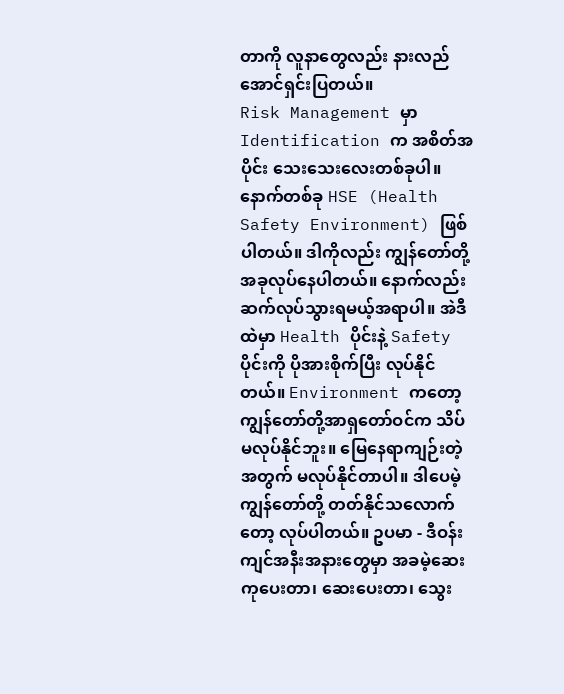တာကို လူနာတွေလည်း နားလည်အောင်ရှင်းပြတယ်။
Risk Management မှာ Identification က အစိတ်အပိုင်း သေးသေးလေးတစ်ခုပါ။ နောက်တစ်ခု HSE (Health Safety Environment) ဖြစ်ပါတယ်။ ဒါကိုလည်း ကျွန်တော်တို့ အခုလုပ်နေပါတယ်။ နောက်လည်း ဆက်လုပ်သွားရမယ့်အရာပါ။ အဲဒီထဲမှာ Health ပိုင်းနဲ့ Safetyပိုင်းကို ပိုအားစိုက်ပြီး လုပ်နိုင်တယ်။ Environment ကတော့ ကျွန်တော်တို့အာရှတော်ဝင်က သိပ်မလုပ်နိုင်ဘူး။ မြေနေရာကျဉ်းတဲ့အတွက် မလုပ်နိုင်တာပါ။ ဒါပေမဲ့ ကျွန်တော်တို့ တတ်နိုင်သလောက်တော့ လုပ်ပါတယ်။ ဥပမာ - ဒီဝန်းကျင်အနီးအနားတွေမှာ အခမဲ့ဆေးကုပေးတာ၊ ဆေးပေးတာ၊ သွေး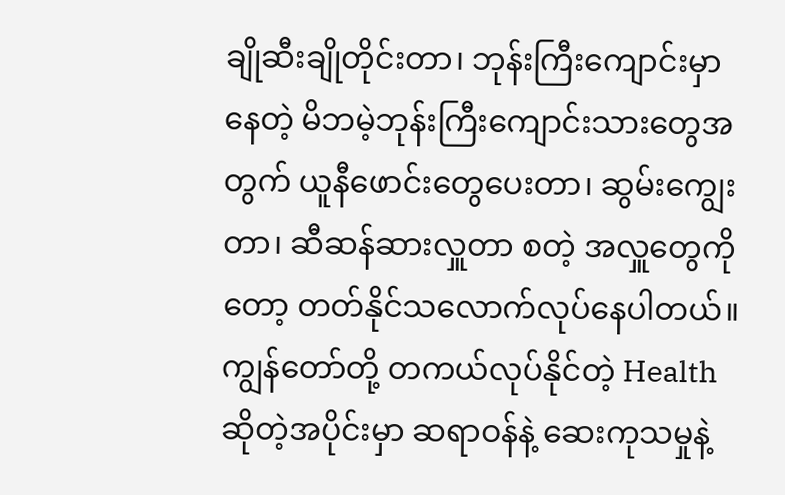ချိုဆီးချိုတိုင်းတာ၊ ဘုန်းကြီးကျောင်းမှာနေတဲ့ မိဘမဲ့ဘုန်းကြီးကျောင်းသားတွေအတွက် ယူနီဖောင်းတွေပေးတာ၊ ဆွမ်းကျွေးတာ၊ ဆီဆန်ဆားလှူတာ စတဲ့ အလှူတွေကိုတော့ တတ်နိုင်သလောက်လုပ်နေပါတယ်။
ကျွန်တော်တို့ တကယ်လုပ်နိုင်တဲ့ Health ဆိုတဲ့အပိုင်းမှာ ဆရာဝန်နဲ့ ဆေးကုသမှုနဲ့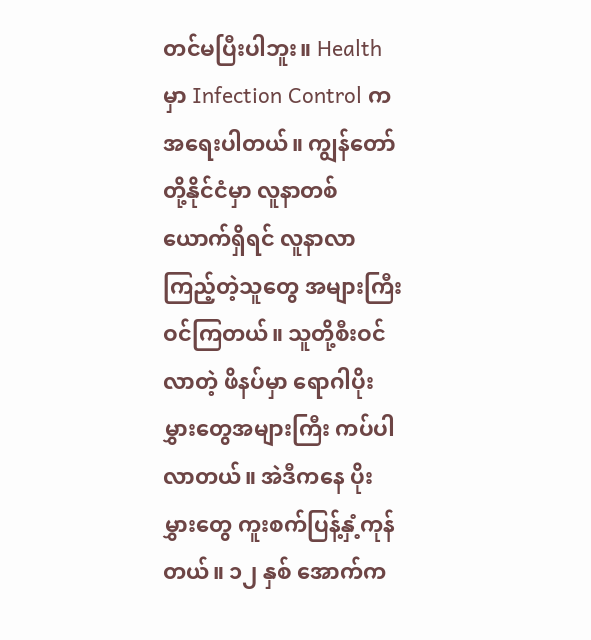တင်မပြီးပါဘူး။ Health မှာ Infection Control က အရေးပါတယ်။ ကျွန်တော်တို့နိုင်ငံမှာ လူနာတစ်ယောက်ရှိရင် လူနာလာကြည့်တဲ့သူတွေ အများကြီးဝင်ကြတယ်။ သူတို့စီးဝင်လာတဲ့ ဖိနပ်မှာ ရောဂါပိုးမွှားတွေအများကြီး ကပ်ပါလာတယ်။ အဲဒီကနေ ပိုးမွှားတွေ ကူးစက်ပြန့်နှံ့ကုန်တယ်။ ၁၂ နှစ် အောက်က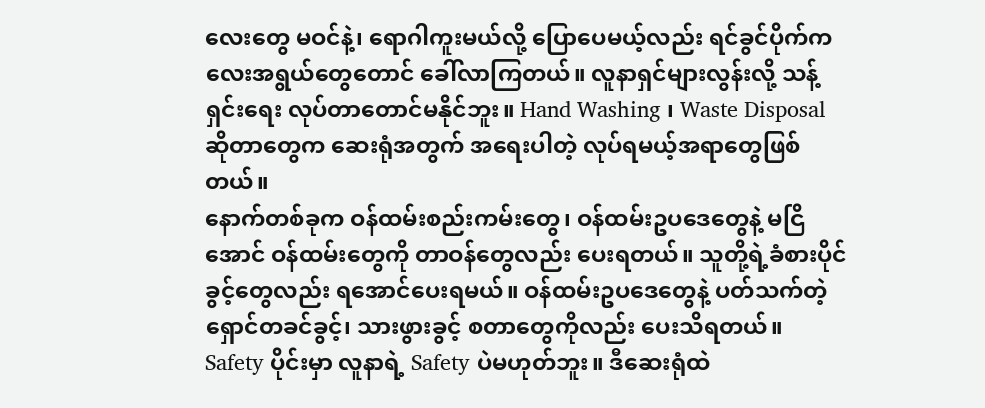လေးတွေ မဝင်နဲ့၊ ရောဂါကူးမယ်လို့ ပြောပေမယ့်လည်း ရင်ခွင်ပိုက်ကလေးအရွယ်တွေတောင် ခေါ်လာကြတယ်။ လူနာရှင်များလွန်းလို့ သန့်ရှင်းရေး လုပ်တာတောင်မနိုင်ဘူး။ Hand Washing ၊ Waste Disposal ဆိုတာတွေက ဆေးရုံအတွက် အရေးပါတဲ့ လုပ်ရမယ့်အရာတွေဖြစ်တယ်။
နောက်တစ်ခုက ဝန်ထမ်းစည်းကမ်းတွေ၊ ဝန်ထမ်းဥပဒေတွေနဲ့ မငြိအောင် ဝန်ထမ်းတွေကို တာဝန်တွေလည်း ပေးရတယ်။ သူတို့ရဲ့ခံစားပိုင်ခွင့်တွေလည်း ရအောင်ပေးရမယ်။ ဝန်ထမ်းဥပဒေတွေနဲ့ ပတ်သက်တဲ့ ရှောင်တခင်ခွင့်၊ သားဖွားခွင့် စတာတွေကိုလည်း ပေးသိရတယ်။
Safety ပိုင်းမှာ လူနာရဲ့ Safety ပဲမဟုတ်ဘူး။ ဒီဆေးရုံထဲ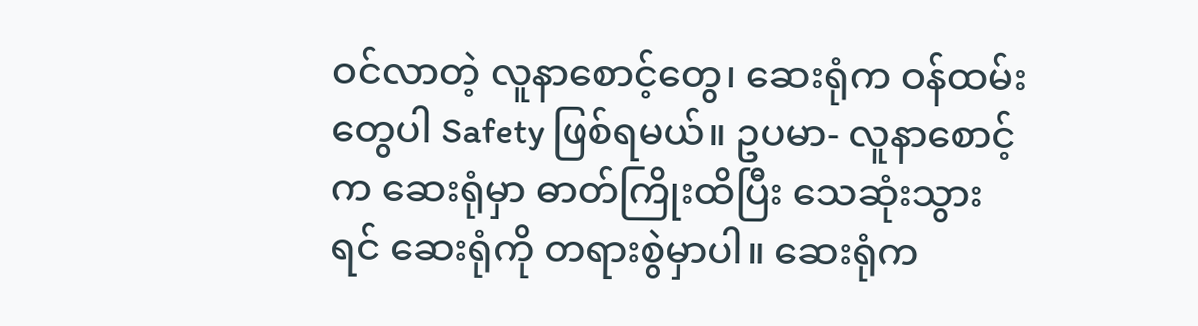ဝင်လာတဲ့ လူနာစောင့်တွေ၊ ဆေးရုံက ဝန်ထမ်းတွေပါ Safety ဖြစ်ရမယ်။ ဥပမာ- လူနာစောင့်က ဆေးရုံမှာ ဓာတ်ကြိုးထိပြီး သေဆုံးသွားရင် ဆေးရုံကို တရားစွဲမှာပါ။ ဆေးရုံက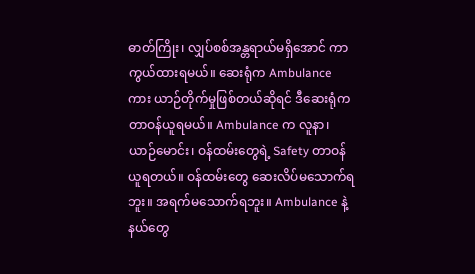ဓာတ်ကြိုး၊ လျှပ်စစ်အန္တရာယ်မရှိအောင် ကာကွယ်ထားရမယ်။ ဆေးရုံက Ambulance ကား ယာဉ်တိုက်မှုဖြစ်တယ်ဆိုရင် ဒီဆေးရုံက တာဝန်ယူရမယ်။ Ambulance က လူနာ၊ ယာဉ်မောင်း၊ ဝန်ထမ်းတွေရဲ့ Safety တာဝန်ယူရတယ်။ ဝန်ထမ်းတွေ ဆေးလိပ်မသောက်ရဘူး။ အရက်မသောက်ရဘူး။ Ambulance နဲ့ နယ်တွေ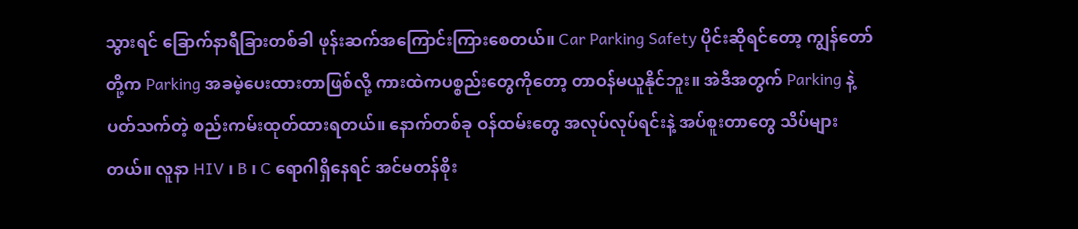သွားရင် ခြောက်နာရီခြားတစ်ခါ ဖုန်းဆက်အကြောင်းကြားစေတယ်။ Car Parking Safety ပိုင်းဆိုရင်တော့ ကျွန်တော်တို့က Parking အခမဲ့ပေးထားတာဖြစ်လို့ ကားထဲကပစ္စည်းတွေကိုတော့ တာဝန်မယူနိုင်ဘူး။ အဲဒီအတွက် Parking နဲ့ ပတ်သက်တဲ့ စည်းကမ်းထုတ်ထားရတယ်။ နောက်တစ်ခု ဝန်ထမ်းတွေ အလုပ်လုပ်ရင်းနဲ့ အပ်စူးတာတွေ သိပ်များတယ်။ လူနာ HIV ၊ B ၊ C ရောဂါရှိနေရင် အင်မတန်စိုး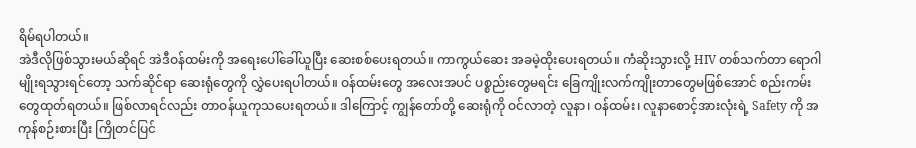ရိမ်ရပါတယ်။
အဲဒီလိုဖြစ်သွားမယ်ဆိုရင် အဲဒီဝန်ထမ်းကို အရေးပေါ်ခေါ်ယူပြီး ဆေးစစ်ပေးရတယ်။ ကာကွယ်ဆေး အခမဲ့ထိုးပေးရတယ်။ ကံဆိုးသွားလို့ HIV တစ်သက်တာ ရောဂါမျိုးရသွားရင်တော့ သက်ဆိုင်ရာ ဆေးရုံတွေကို လွှဲပေးရပါတယ်။ ဝန်ထမ်းတွေ အလေးအပင် ပစ္စည်းတွေမရင်း ခြေကျိုးလက်ကျိုးတာတွေမဖြစ်အောင် စည်းကမ်းတွေထုတ်ရတယ်။ ဖြစ်လာရင်လည်း တာဝန်ယူကုသပေးရတယ်။ ဒါကြောင့် ကျွန်တော်တို့ ဆေးရုံကို ဝင်လာတဲ့ လူနာ၊ ဝန်ထမ်း၊ လူနာစောင့်အားလုံးရဲ့ Safety ကို အကုန်စဉ်းစားပြီး ကြိုတင်ပြင်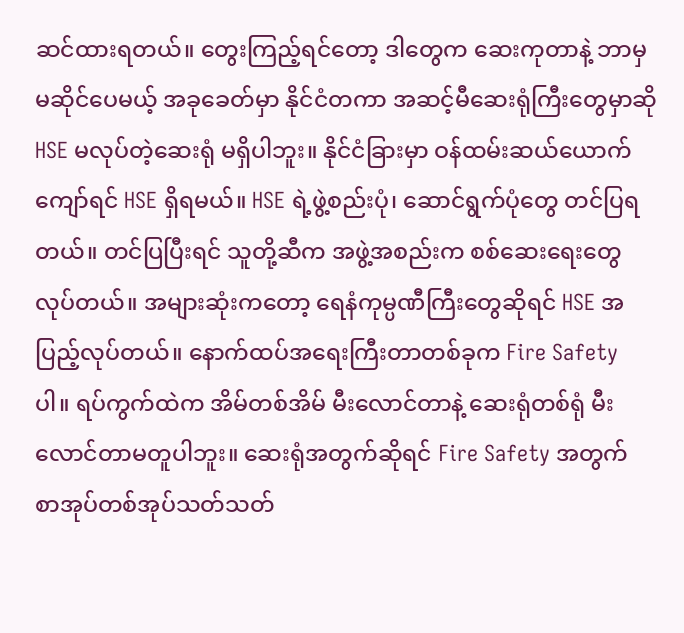ဆင်ထားရတယ်။ တွေးကြည့်ရင်တော့ ဒါတွေက ဆေးကုတာနဲ့ ဘာမှမဆိုင်ပေမယ့် အခုခေတ်မှာ နိုင်ငံတကာ အဆင့်မီဆေးရုံကြီးတွေမှာဆို HSE မလုပ်တဲ့ဆေးရုံ မရှိပါဘူး။ နိုင်ငံခြားမှာ ဝန်ထမ်းဆယ်ယောက်ကျော်ရင် HSE ရှိရမယ်။ HSE ရဲ့ဖွဲ့စည်းပုံ၊ ဆောင်ရွက်ပုံတွေ တင်ပြရတယ်။ တင်ပြပြီးရင် သူတို့ဆီက အဖွဲ့အစည်းက စစ်ဆေးရေးတွေလုပ်တယ်။ အများဆုံးကတော့ ရေနံကုမ္ပဏီကြီးတွေဆိုရင် HSE အပြည့်လုပ်တယ်။ နောက်ထပ်အရေးကြီးတာတစ်ခုက Fire Safety ပါ။ ရပ်ကွက်ထဲက အိမ်တစ်အိမ် မီးလောင်တာနဲ့ ဆေးရုံတစ်ရုံ မီးလောင်တာမတူပါဘူး။ ဆေးရုံအတွက်ဆိုရင် Fire Safety အတွက် စာအုပ်တစ်အုပ်သတ်သတ်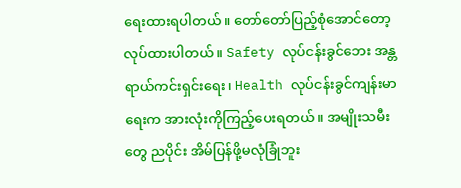ရေးထားရပါတယ်။ တော်တော်ပြည့်စုံအောင်တော့ လုပ်ထားပါတယ်။ Safety လုပ်ငန်းခွင်ဘေး အန္တရာယ်ကင်းရှင်းရေး၊ Health လုပ်ငန်းခွင်ကျန်းမာရေးက အားလုံးကိုကြည့်ပေးရတယ်။ အမျိုးသမီးတွေ ညပိုင်း အိမ်ပြန်ဖို့မလုံခြုံဘူး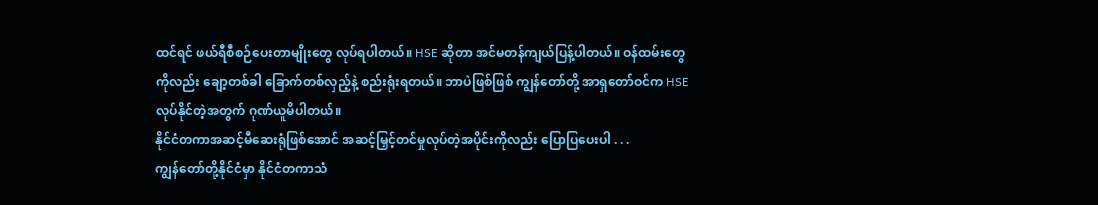ထင်ရင် ဖယ်ရီစီစဉ်ပေးတာမျိုးတွေ လုပ်ရပါတယ်။ HSE ဆိုတာ အင်မတန်ကျယ်ပြန့်ပါတယ်။ ဝန်ထမ်းတွေကိုလည်း ချော့တစ်ခါ ခြောက်တစ်လှည့်နဲ့ စည်းရုံးရတယ်။ ဘာပဲဖြစ်ဖြစ် ကျွန်တော်တို့ အာရှတော်ဝင်က HSE လုပ်နိုင်တဲ့အတွက် ဂုဏ်ယူမိပါတယ်။
နိုင်ငံတကာအဆင့်မီဆေးရုံဖြစ်အောင် အဆင့်မြှင့်တင်မှုလုပ်တဲ့အပိုင်းကိုလည်း ပြောပြပေးပါ . . .
ကျွန်တော်တို့နိုင်ငံမှာ နိုင်ငံတကာသံ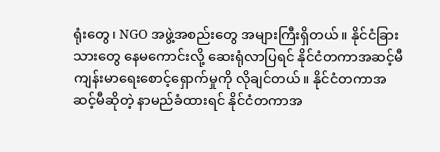ရုံးတွေ၊ NGO အဖွဲ့အစည်းတွေ အများကြီးရှိတယ်။ နိုင်ငံခြားသားတွေ နေမကောင်းလို့ ဆေးရုံလာပြရင် နိုင်ငံတကာအဆင့်မီ ကျန်းမာရေးစောင့်ရှောက်မှုကို လိုချင်တယ်။ နိုင်ငံတကာအဆင့်မီဆိုတဲ့ နာမည်ခံထားရင် နိုင်ငံတကာအ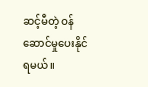ဆင့်မီတဲ့ ဝန်ဆောင်မှုပေးနိုင်ရမယ်။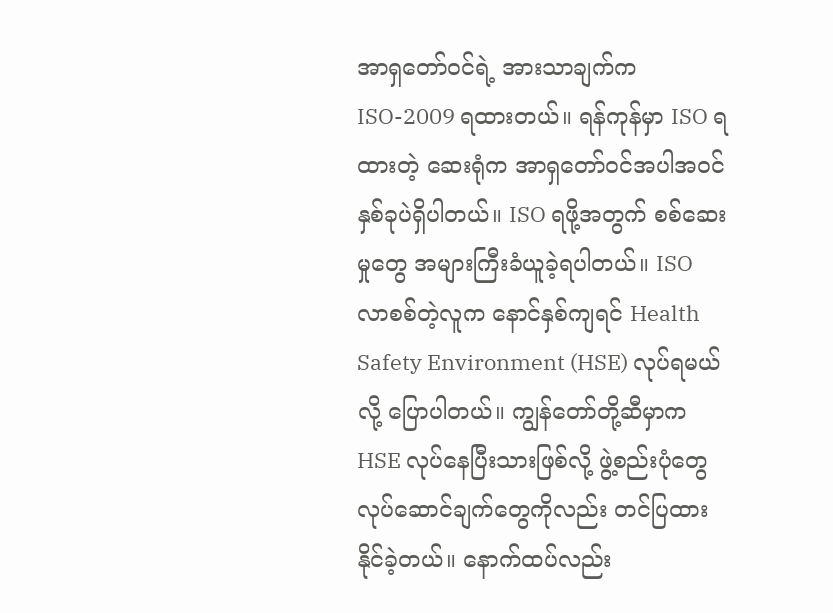အာရှတော်ဝင်ရဲ့ အားသာချက်က ISO-2009 ရထားတယ်။ ရန်ကုန်မှာ ISO ရထားတဲ့ ဆေးရုံက အာရှတော်ဝင်အပါအဝင်နှစ်ခုပဲရှိပါတယ်။ ISO ရဖို့အတွက် စစ်ဆေးမှုတွေ အများကြီးခံယူခဲ့ရပါတယ်။ ISO လာစစ်တဲ့လူက နောင်နှစ်ကျရင် Health Safety Environment (HSE) လုပ်ရမယ်လို့ ပြောပါတယ်။ ကျွန်တော်တို့ဆီမှာက HSE လုပ်နေပြီးသားဖြစ်လို့ ဖွဲ့စည်းပုံတွေ လုပ်ဆောင်ချက်တွေကိုလည်း တင်ပြထားနိုင်ခဲ့တယ်။ နောက်ထပ်လည်း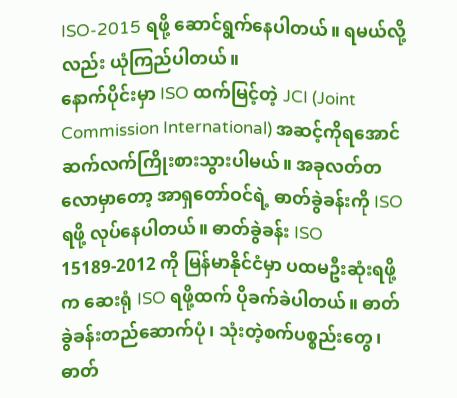ISO-2015 ရဖို့ ဆောင်ရွက်နေပါတယ်။ ရမယ်လို့လည်း ယုံကြည်ပါတယ်။
နောက်ပိုင်းမှာ ISO ထက်မြင့်တဲ့ JCI (Joint Commission International) အဆင့်ကိုရအောင် ဆက်လက်ကြိုးစားသွားပါမယ်။ အခုလတ်တလောမှာတော့ အာရှတော်ဝင်ရဲ့ ဓာတ်ခွဲခန်းကို ISO ရဖို့ လုပ်နေပါတယ်။ ဓာတ်ခွဲခန်း ISO 15189-2012 ကို မြန်မာနိုင်ငံမှာ ပထမဦးဆုံးရဖို့က ဆေးရုံ ISO ရဖို့ထက် ပိုခက်ခဲပါတယ်။ ဓာတ်ခွဲခန်းတည်ဆောက်ပုံ၊ သုံးတဲ့စက်ပစ္စည်းတွေ၊ ဓာတ်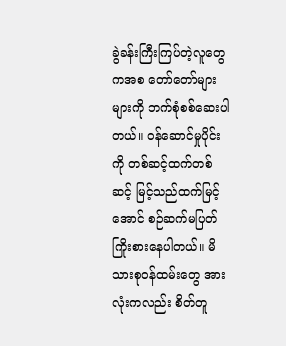ခွဲခန်းကြီးကြပ်တဲ့လူတွေကအစ တော်တော်များများကို ဘက်စုံစစ်ဆေးပါတယ်။ ဝန်ဆောင်မှုပိုင်းကို တစ်ဆင့်ထက်တစ်ဆင့် မြင့်သည်ထက်မြင့်အောင် စဉ်ဆက်မပြတ်ကြိုးစားနေပါတယ်။ မိသားစုဝန်ထမ်းတွေ အားလုံးကလည်း စိတ်တူ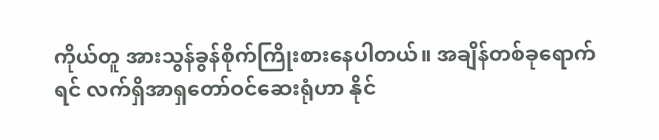ကိုယ်တူ အားသွန်ခွန်စိုက်ကြိုးစားနေပါတယ်။ အချိန်တစ်ခုရောက်ရင် လက်ရှိအာရှတော်ဝင်ဆေးရုံဟာ နိုင်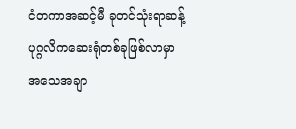ငံတကာအဆင့်မီ ခုတင်သုံးရာဆန့် ပုဂ္ဂလိကဆေးရုံတစ်ခုဖြစ်လာမှာ အသေအချာ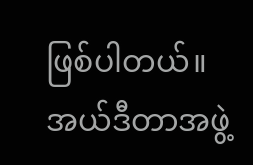ဖြစ်ပါတယ်။
အယ်ဒီတာအဖွဲ့